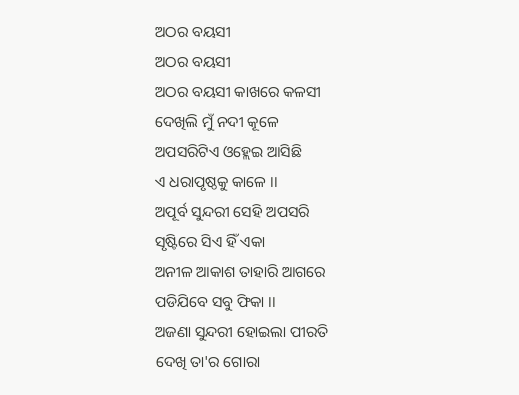ଅଠର ବୟସୀ
ଅଠର ବୟସୀ
ଅଠର ବୟସୀ କାଖରେ କଳସୀ
ଦେଖିଲି ମୁଁ ନଦୀ କୂଳେ
ଅପସରିଟିଏ ଓହ୍ଲେଇ ଆସିଛି
ଏ ଧରାପୃଷ୍ଠକୁ କାଳେ ।।
ଅପୂର୍ବ ସୁନ୍ଦରୀ ସେହି ଅପସରି
ସୃଷ୍ଟିରେ ସିଏ ହିଁ ଏକା
ଅନୀଳ ଆକାଶ ତାହାରି ଆଗରେ
ପଡିଯିବେ ସବୁ ଫିକା ।।
ଅଜଣା ସୁନ୍ଦରୀ ହୋଇଲା ପୀରତି
ଦେଖି ତା'ର ଗୋରା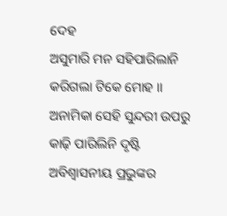ଦେହ
ଅସୁମାରି ମନ ସହିପାରିଲାନି
କରିଗଲା ଟିକେ ମୋହ ।।
ଅନାମିକା ସେହି ସୁନ୍ଦରୀ ଉପରୁ
କାଢ଼ି ପାରିଲିନି ଦୃଷ୍ଟି
ଅବିଶ୍ୱାସନୀୟ ପ୍ରଭୁଙ୍କର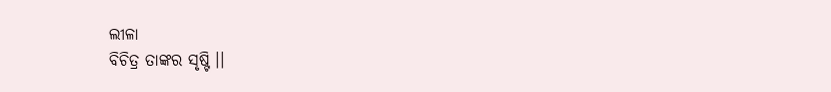ଲୀଳା
ବିଚିତ୍ର ତାଙ୍କର ସୃଷ୍ଟି ।।